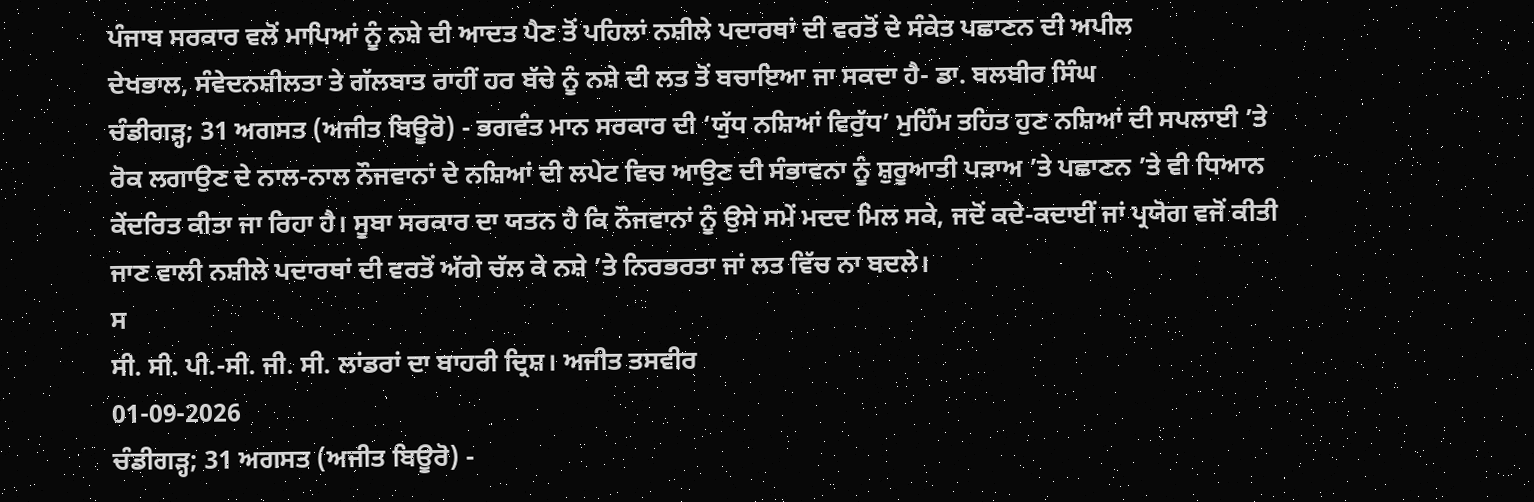ਪੰਜਾਬ ਸਰਕਾਰ ਵਲੋਂ ਮਾਪਿਆਂ ਨੂੰ ਨਸ਼ੇ ਦੀ ਆਦਤ ਪੈਣ ਤੋਂ ਪਹਿਲਾਂ ਨਸ਼ੀਲੇ ਪਦਾਰਥਾਂ ਦੀ ਵਰਤੋਂ ਦੇ ਸੰਕੇਤ ਪਛਾਣਨ ਦੀ ਅਪੀਲ
ਦੇਖਭਾਲ, ਸੰਵੇਦਨਸ਼ੀਲਤਾ ਤੇ ਗੱਲਬਾਤ ਰਾਹੀਂ ਹਰ ਬੱਚੇ ਨੂੰ ਨਸ਼ੇ ਦੀ ਲਤ ਤੋਂ ਬਚਾਇਆ ਜਾ ਸਕਦਾ ਹੈ- ਡਾ. ਬਲਬੀਰ ਸਿੰਘ
ਚੰਡੀਗੜ੍ਹ; 31 ਅਗਸਤ (ਅਜੀਤ ਬਿਊਰੋ) - ਭਗਵੰਤ ਮਾਨ ਸਰਕਾਰ ਦੀ ‘ਯੁੱਧ ਨਸ਼ਿਆਂ ਵਿਰੁੱਧ’ ਮੁਹਿੰਮ ਤਹਿਤ ਹੁਣ ਨਸ਼ਿਆਂ ਦੀ ਸਪਲਾਈ ’ਤੇ ਰੋਕ ਲਗਾਉਣ ਦੇ ਨਾਲ-ਨਾਲ ਨੌਜਵਾਨਾਂ ਦੇ ਨਸ਼ਿਆਂ ਦੀ ਲਪੇਟ ਵਿਚ ਆਉਣ ਦੀ ਸੰਭਾਵਨਾ ਨੂੰ ਸ਼ੁਰੂਆਤੀ ਪੜਾਅ ’ਤੇ ਪਛਾਣਨ ’ਤੇ ਵੀ ਧਿਆਨ ਕੇਂਦਰਿਤ ਕੀਤਾ ਜਾ ਰਿਹਾ ਹੈ। ਸੂਬਾ ਸਰਕਾਰ ਦਾ ਯਤਨ ਹੈ ਕਿ ਨੌਜਵਾਨਾਂ ਨੂੰ ਉਸੇ ਸਮੇਂ ਮਦਦ ਮਿਲ ਸਕੇ, ਜਦੋਂ ਕਦੇ-ਕਦਾਈਂ ਜਾਂ ਪ੍ਰਯੋਗ ਵਜੋਂ ਕੀਤੀ ਜਾਣ ਵਾਲੀ ਨਸ਼ੀਲੇ ਪਦਾਰਥਾਂ ਦੀ ਵਰਤੋਂ ਅੱਗੇ ਚੱਲ ਕੇ ਨਸ਼ੇ ’ਤੇ ਨਿਰਭਰਤਾ ਜਾਂ ਲਤ ਵਿੱਚ ਨਾ ਬਦਲੇ।
ਸ
ਸੀ. ਸੀ. ਪੀ.-ਸੀ. ਜੀ. ਸੀ. ਲਾਂਡਰਾਂ ਦਾ ਬਾਹਰੀ ਦ੍ਰਿਸ਼। ਅਜੀਤ ਤਸਵੀਰ
01-09-2026
ਚੰਡੀਗੜ੍ਹ; 31 ਅਗਸਤ (ਅਜੀਤ ਬਿਊਰੋ) -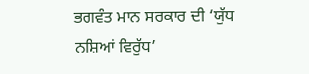ਭਗਵੰਤ ਮਾਨ ਸਰਕਾਰ ਦੀ ‘ਯੁੱਧ ਨਸ਼ਿਆਂ ਵਿਰੁੱਧ’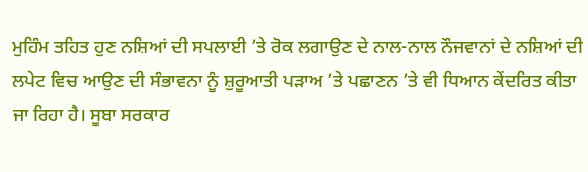ਮੁਹਿੰਮ ਤਹਿਤ ਹੁਣ ਨਸ਼ਿਆਂ ਦੀ ਸਪਲਾਈ ’ਤੇ ਰੋਕ ਲਗਾਉਣ ਦੇ ਨਾਲ-ਨਾਲ ਨੌਜਵਾਨਾਂ ਦੇ ਨਸ਼ਿਆਂ ਦੀ ਲਪੇਟ ਵਿਚ ਆਉਣ ਦੀ ਸੰਭਾਵਨਾ ਨੂੰ ਸ਼ੁਰੂਆਤੀ ਪੜਾਅ ’ਤੇ ਪਛਾਣਨ ’ਤੇ ਵੀ ਧਿਆਨ ਕੇਂਦਰਿਤ ਕੀਤਾ ਜਾ ਰਿਹਾ ਹੈ। ਸੂਬਾ ਸਰਕਾਰ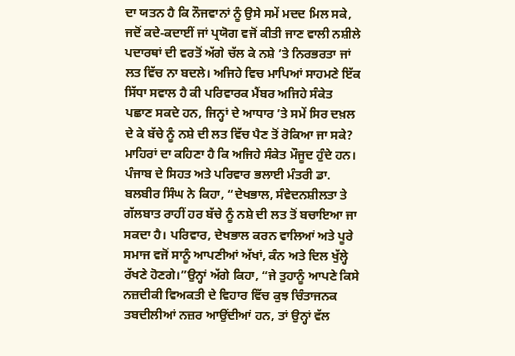ਦਾ ਯਤਨ ਹੈ ਕਿ ਨੌਜਵਾਨਾਂ ਨੂੰ ਉਸੇ ਸਮੇਂ ਮਦਦ ਮਿਲ ਸਕੇ, ਜਦੋਂ ਕਦੇ-ਕਦਾਈਂ ਜਾਂ ਪ੍ਰਯੋਗ ਵਜੋਂ ਕੀਤੀ ਜਾਣ ਵਾਲੀ ਨਸ਼ੀਲੇ ਪਦਾਰਥਾਂ ਦੀ ਵਰਤੋਂ ਅੱਗੇ ਚੱਲ ਕੇ ਨਸ਼ੇ ’ਤੇ ਨਿਰਭਰਤਾ ਜਾਂ ਲਤ ਵਿੱਚ ਨਾ ਬਦਲੇ। ਅਜਿਹੇ ਵਿਚ ਮਾਪਿਆਂ ਸਾਹਮਣੇ ਇੱਕ ਸਿੱਧਾ ਸਵਾਲ ਹੈ ਕੀ ਪਰਿਵਾਰਕ ਮੈਂਬਰ ਅਜਿਹੇ ਸੰਕੇਤ ਪਛਾਣ ਸਕਦੇ ਹਨ, ਜਿਨ੍ਹਾਂ ਦੇ ਆਧਾਰ ’ਤੇ ਸਮੇਂ ਸਿਰ ਦਖ਼ਲ ਦੇ ਕੇ ਬੱਚੇ ਨੂੰ ਨਸ਼ੇ ਦੀ ਲਤ ਵਿੱਚ ਪੈਣ ਤੋਂ ਰੋਕਿਆ ਜਾ ਸਕੇ? ਮਾਹਿਰਾਂ ਦਾ ਕਹਿਣਾ ਹੈ ਕਿ ਅਜਿਹੇ ਸੰਕੇਤ ਮੌਜੂਦ ਹੁੰਦੇ ਹਨ। ਪੰਜਾਬ ਦੇ ਸਿਹਤ ਅਤੇ ਪਰਿਵਾਰ ਭਲਾਈ ਮੰਤਰੀ ਡਾ. ਬਲਬੀਰ ਸਿੰਘ ਨੇ ਕਿਹਾ, “ਦੇਖਭਾਲ, ਸੰਵੇਦਨਸ਼ੀਲਤਾ ਤੇ ਗੱਲਬਾਤ ਰਾਹੀਂ ਹਰ ਬੱਚੇ ਨੂੰ ਨਸ਼ੇ ਦੀ ਲਤ ਤੋਂ ਬਚਾਇਆ ਜਾ ਸਕਦਾ ਹੈ। ਪਰਿਵਾਰ, ਦੇਖਭਾਲ ਕਰਨ ਵਾਲਿਆਂ ਅਤੇ ਪੂਰੇ ਸਮਾਜ ਵਜੋਂ ਸਾਨੂੰ ਆਪਣੀਆਂ ਅੱਖਾਂ, ਕੰਨ ਅਤੇ ਦਿਲ ਖੁੱਲ੍ਹੇ ਰੱਖਣੇ ਹੋਣਗੇ।”ਉਨ੍ਹਾਂ ਅੱਗੇ ਕਿਹਾ, “ਜੇ ਤੁਹਾਨੂੰ ਆਪਣੇ ਕਿਸੇ ਨਜ਼ਦੀਕੀ ਵਿਅਕਤੀ ਦੇ ਵਿਹਾਰ ਵਿੱਚ ਕੁਝ ਚਿੰਤਾਜਨਕ ਤਬਦੀਲੀਆਂ ਨਜ਼ਰ ਆਉਂਦੀਆਂ ਹਨ, ਤਾਂ ਉਨ੍ਹਾਂ ਵੱਲ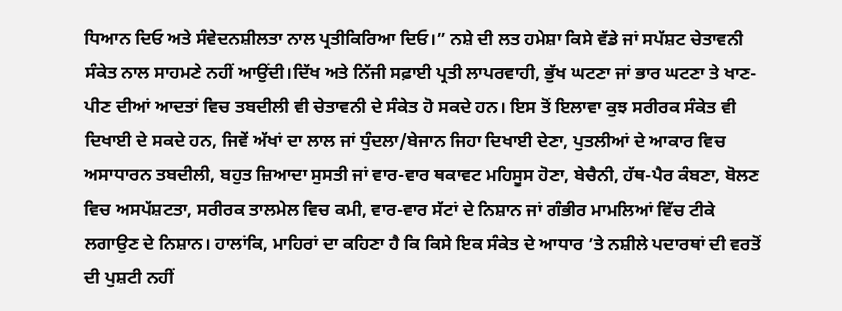ਧਿਆਨ ਦਿਓ ਅਤੇ ਸੰਵੇਦਨਸ਼ੀਲਤਾ ਨਾਲ ਪ੍ਰਤੀਕਿਰਿਆ ਦਿਓ।” ਨਸ਼ੇ ਦੀ ਲਤ ਹਮੇਸ਼ਾ ਕਿਸੇ ਵੱਡੇ ਜਾਂ ਸਪੱਸ਼ਟ ਚੇਤਾਵਨੀ ਸੰਕੇਤ ਨਾਲ ਸਾਹਮਣੇ ਨਹੀਂ ਆਉਂਦੀ।ਦਿੱਖ ਅਤੇ ਨਿੱਜੀ ਸਫ਼ਾਈ ਪ੍ਰਤੀ ਲਾਪਰਵਾਹੀ, ਭੁੱਖ ਘਟਣਾ ਜਾਂ ਭਾਰ ਘਟਣਾ ਤੇ ਖਾਣ-ਪੀਣ ਦੀਆਂ ਆਦਤਾਂ ਵਿਚ ਤਬਦੀਲੀ ਵੀ ਚੇਤਾਵਨੀ ਦੇ ਸੰਕੇਤ ਹੋ ਸਕਦੇ ਹਨ। ਇਸ ਤੋਂ ਇਲਾਵਾ ਕੁਝ ਸਰੀਰਕ ਸੰਕੇਤ ਵੀ ਦਿਖਾਈ ਦੇ ਸਕਦੇ ਹਨ, ਜਿਵੇਂ ਅੱਖਾਂ ਦਾ ਲਾਲ ਜਾਂ ਧੁੰਦਲਾ/ਬੇਜਾਨ ਜਿਹਾ ਦਿਖਾਈ ਦੇਣਾ, ਪੁਤਲੀਆਂ ਦੇ ਆਕਾਰ ਵਿਚ ਅਸਾਧਾਰਨ ਤਬਦੀਲੀ, ਬਹੁਤ ਜ਼ਿਆਦਾ ਸੁਸਤੀ ਜਾਂ ਵਾਰ-ਵਾਰ ਥਕਾਵਟ ਮਹਿਸੂਸ ਹੋਣਾ, ਬੇਚੈਨੀ, ਹੱਥ-ਪੈਰ ਕੰਬਣਾ, ਬੋਲਣ ਵਿਚ ਅਸਪੱਸ਼ਟਤਾ, ਸਰੀਰਕ ਤਾਲਮੇਲ ਵਿਚ ਕਮੀ, ਵਾਰ-ਵਾਰ ਸੱਟਾਂ ਦੇ ਨਿਸ਼ਾਨ ਜਾਂ ਗੰਭੀਰ ਮਾਮਲਿਆਂ ਵਿੱਚ ਟੀਕੇ ਲਗਾਉਣ ਦੇ ਨਿਸ਼ਾਨ। ਹਾਲਾਂਕਿ, ਮਾਹਿਰਾਂ ਦਾ ਕਹਿਣਾ ਹੈ ਕਿ ਕਿਸੇ ਇਕ ਸੰਕੇਤ ਦੇ ਆਧਾਰ ’ਤੇ ਨਸ਼ੀਲੇ ਪਦਾਰਥਾਂ ਦੀ ਵਰਤੋਂ ਦੀ ਪੁਸ਼ਟੀ ਨਹੀਂ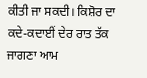ਕੀਤੀ ਜਾ ਸਕਦੀ। ਕਿਸ਼ੋਰ ਦਾ ਕਦੇ-ਕਦਾਈਂ ਦੇਰ ਰਾਤ ਤੱਕ ਜਾਗਣਾ ਆਮ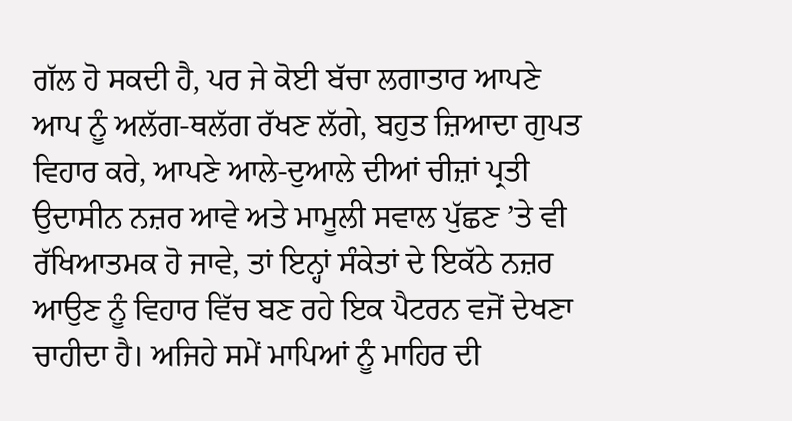ਗੱਲ ਹੋ ਸਕਦੀ ਹੈ, ਪਰ ਜੇ ਕੋਈ ਬੱਚਾ ਲਗਾਤਾਰ ਆਪਣੇ ਆਪ ਨੂੰ ਅਲੱਗ-ਥਲੱਗ ਰੱਖਣ ਲੱਗੇ, ਬਹੁਤ ਜ਼ਿਆਦਾ ਗੁਪਤ ਵਿਹਾਰ ਕਰੇ, ਆਪਣੇ ਆਲੇ-ਦੁਆਲੇ ਦੀਆਂ ਚੀਜ਼ਾਂ ਪ੍ਰਤੀ ਉਦਾਸੀਨ ਨਜ਼ਰ ਆਵੇ ਅਤੇ ਮਾਮੂਲੀ ਸਵਾਲ ਪੁੱਛਣ ’ਤੇ ਵੀ ਰੱਖਿਆਤਮਕ ਹੋ ਜਾਵੇ, ਤਾਂ ਇਨ੍ਹਾਂ ਸੰਕੇਤਾਂ ਦੇ ਇਕੱਠੇ ਨਜ਼ਰ ਆਉਣ ਨੂੰ ਵਿਹਾਰ ਵਿੱਚ ਬਣ ਰਹੇ ਇਕ ਪੈਟਰਨ ਵਜੋਂ ਦੇਖਣਾ ਚਾਹੀਦਾ ਹੈ। ਅਜਿਹੇ ਸਮੇਂ ਮਾਪਿਆਂ ਨੂੰ ਮਾਹਿਰ ਦੀ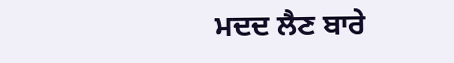ਮਦਦ ਲੈਣ ਬਾਰੇ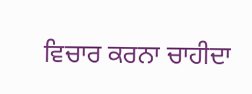ਵਿਚਾਰ ਕਰਨਾ ਚਾਹੀਦਾ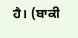ਹੈ। (ਬਾਕੀ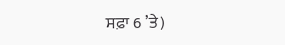ਸਫ਼ਾ 6 ’ਤੇ)